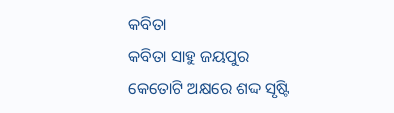କବିତା
କବିତା ସାହୁ ଜୟପୁର
କେତୋଟି ଅକ୍ଷରେ ଶଦ୍ଦ ସୃଷ୍ଟି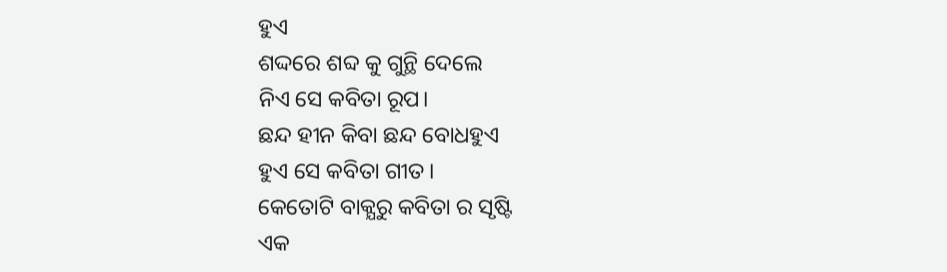ହୁଏ
ଶଦ୍ଦରେ ଶବ୍ଦ କୁ ଗୁନ୍ଥି ଦେଲେ
ନିଏ ସେ କବିତା ରୂପ।
ଛନ୍ଦ ହୀନ କିବା ଛନ୍ଦ ବୋଧହୁଏ
ହୁଏ ସେ କବିତା ଗୀତ।
କେତୋଟି ବାକ୍ଯରୁ କବିତା ର ସୃଷ୍ଟି
ଏକ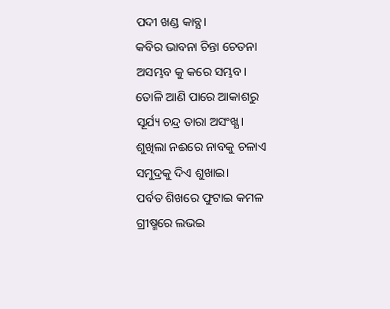ପଦୀ ଖଣ୍ଡ କାବ୍ଯ।
କବିର ଭାବନା ଚିନ୍ତା ଚେତନା
ଅସମ୍ଭବ କୁ କରେ ସମ୍ଭବ।
ତୋଳି ଆଣି ପାରେ ଆକାଶରୁ
ସୂର୍ଯ୍ୟ ଚନ୍ଦ୍ର ତାରା ଅସଂଖ୍ଯ।
ଶୁଖିଲା ନଈରେ ନାବକୁ ଚଳାଏ
ସମୁଦ୍ରକୁ ଦିଏ ଶୁଖାଇ।
ପର୍ବତ ଶିଖରେ ଫୁଟାଇ କମଳ
ଗ୍ରୀଷ୍ମରେ ଲଭଇ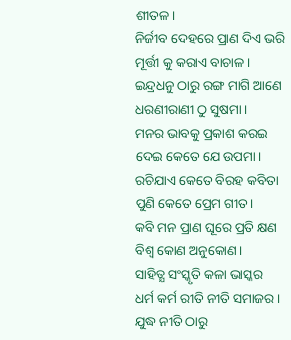ଶୀତଳ।
ନିର୍ଜୀବ ଦେହରେ ପ୍ରାଣ ଦିଏ ଭରି
ମୂର୍ତ୍ତୀ କୁ କରାଏ ବାଚାଳ।
ଇନ୍ଦ୍ରଧନୁ ଠାରୁ ରଙ୍ଗ ମାଗି ଆଣେ
ଧରଣୀରାଣୀ ଠୁ ସୁଷମା।
ମନର ଭାବକୁ ପ୍ରକାଶ କରଇ
ଦେଇ କେତେ ଯେ ଉପମା।
ରଚିଯାଏ କେତେ ବିରହ କବିତା
ପୁଣି କେତେ ପ୍ରେମ ଗୀତ।
କବି ମନ ପ୍ରାଣ ଘୂରେ ପ୍ରତି କ୍ଷଣ
ବିଶ୍ବ କୋଣ ଅନୁକୋଣ।
ସାହିତ୍ଯ ସଂସ୍କୃତି କଳା ଭାସ୍କର
ଧର୍ମ କର୍ମ ରୀତି ନୀତି ସମାଜର।
ଯୁଦ୍ଧ ନୀତି ଠାରୁ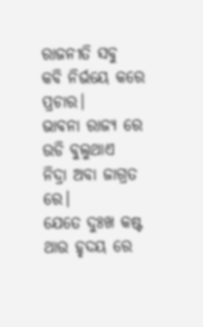ରାଜନୀତି ସବୁ
କବି ନିର୍ଭୟେ କରେ ପ୍ରଚାର।
ଭାବନା ରାଜ୍ଯ ରେ ଉଡି ବୁଲୁଥାଏ
ନିଦ୍ରା ଅବା ଜାଗ୍ରତ ରେ।
ଯେତେ ଦୁଃଖ କଷ୍ଟ ଥାଉ ହୃଦୟ ରେ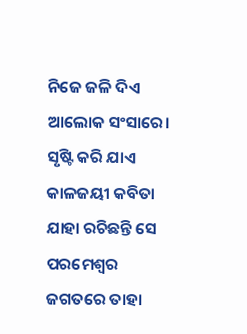ନିଜେ ଜଳି ଦିଏ ଆଲୋକ ସଂସାରେ।
ସୃଷ୍ଟି କରି ଯାଏ କାଳଜୟୀ କବିତା
ଯାହା ରଚିଛନ୍ତି ସେ ପରମେଶ୍ଵର
ଜଗତରେ ତାହା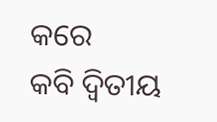କରେ
କବି ଦ୍ବିତୀୟ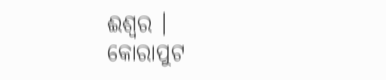ଈଶ୍ବର ।
କୋରାପୁଟ